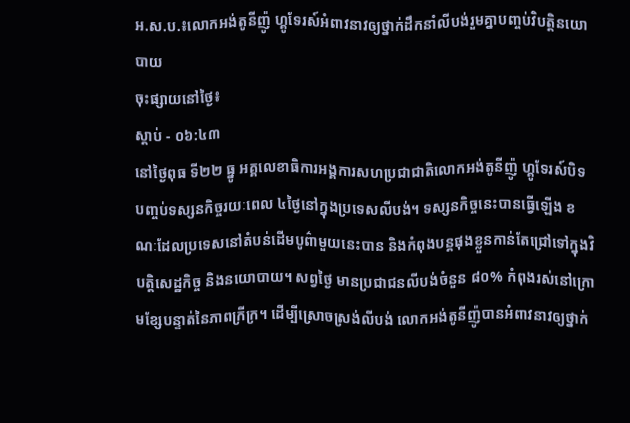អ.ស.ប.៖លោកអង់តូនីញ៉ូ ហ្គូទែរស៍អំពាវនាវឲ្យថ្នាក់ដឹកនាំលីបង់រួមគ្នាបញ្ចប់វិបត្តិនយោបាយ
ចុះផ្សាយនៅថ្ងៃ៖
ស្តាប់ - ០៦:៤៣
នៅថ្ងៃពុធ ទី២២ ធ្នូ អគ្គលេខាធិការអង្គការសហប្រជាជាតិលោកអង់តូនីញ៉ូ ហ្គូទែរស៍បិទបញ្ចប់ទស្សនកិច្ចរយៈពេល ៤ថ្ងៃនៅក្នុងប្រទេសលីបង់។ ទស្សនកិច្ចនេះបានធ្វើឡើង ខណៈដែលប្រទេសនៅតំបន់ដើមបូព៌ាមួយនេះបាន និងកំពុងបន្តផុងខ្លួនកាន់តែជ្រៅទៅក្នុងវិបត្តិសេដ្ឋកិច្ច និងនយោបាយ។ សព្វថ្ងៃ មានប្រជាជនលីបង់ចំនួន ៨០% កំពុងរស់នៅក្រោមខ្សែបន្ទាត់នៃភាពក្រីក្រ។ ដើម្បីស្រោចស្រង់លីបង់ លោកអង់តូនីញ៉ូបានអំពាវនាវឲ្យថ្នាក់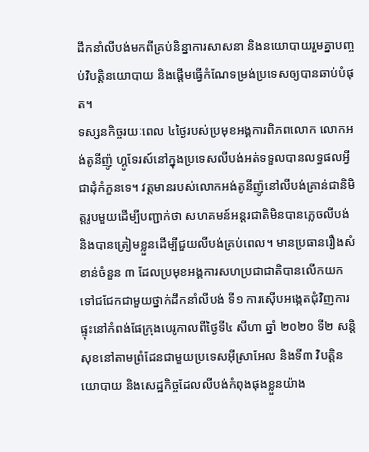ដឹកនាំលីបង់មកពីគ្រប់និន្នាការសាសនា និងនយោបាយរួមគ្នាបញ្ចប់វិបត្តិនយោបាយ និងផ្តើមធ្វើកំណែទម្រង់ប្រទេសឲ្យបានឆាប់បំផុត។
ទស្សនកិច្ចរយៈពេល ៤ថ្ងៃរបស់ប្រមុខអង្គការពិភពលោក លោកអង់តូនីញ៉ូ ហ្គូទែរស៍នៅក្នុងប្រទេសលីបង់អត់ទទួលបានលទ្ធផលអ្វីជាដុំកំភួនទេ។ វត្តមានរបស់លោកអង់តូនីញ៉ូនៅលីបង់គ្រាន់ជានិមិត្តរូបមួយដើម្បីបញ្ជាក់ថា សហគមន៍អន្តរជាតិមិនបានភ្លេចលីបង់ និងបានត្រៀមខ្លួនដើម្បីជួយលីបង់គ្រប់ពេល។ មានប្រធានរឿងសំខាន់ចំនួន ៣ ដែលប្រមុខអង្គការសហប្រជាជាតិបានលើកយកទៅជជែកជាមួយថ្នាក់ដឹកនាំលីបង់ ទី១ ការស៊ើបអង្កេតជុំវិញការផ្ទុះនៅកំពង់ផែក្រុងបេរូកាលពីថ្ងៃទី៤ សីហា ឆ្នាំ ២០២០ ទី២ សន្តិសុខនៅតាមព្រំដែនជាមួយប្រទេសអ៊ីស្រាអែល និងទី៣ វិបត្តិនយោបាយ និងសេដ្ឋកិច្ចដែលលីបង់កំពុងផុងខ្លួនយ៉ាង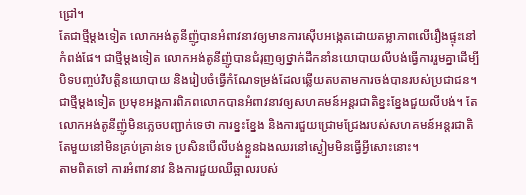ជ្រៅ។
តែជាថ្មីម្តងទៀត លោកអង់តូនីញ៉ូបានអំពាវនាវឲ្យមានការស៊ើបអង្កេតដោយតម្លាភាពលើរឿងផ្ទុះនៅកំពង់ផែ។ ជាថ្មីម្តងទៀត លោកអង់តូនីញ៉ូបានជំរុញឲ្យថ្នាក់ដឹកនាំនយោបាយលីបង់ធ្វើការរួមគ្នាដើម្បីបិទបញ្ចប់វិបត្តិនយោបាយ និងរៀបចំធ្វើកំណែទម្រង់ដែលឆ្លើយតបតាមការចង់បានរបស់ប្រជាជន។ ជាថ្មីម្តងទៀត ប្រមុខអង្គការពិភពលោកបានអំពាវនាវឲ្យសហគមន៍អន្តរជាតិខ្នះខ្នែងជួយលីបង់។ តែលោកអង់តូនីញ៉ូមិនភ្លេចបញ្ជាក់ទេថា ការខ្នះខ្នែង និងការជួយជ្រោមជ្រែងរបស់សហគមន៍អន្តរជាតិតែមួយនៅមិនគ្រប់គ្រាន់ទេ ប្រសិនបើលីបង់ខ្លួនឯងឈរនៅស្ងៀមមិនធ្វើអ្វីសោះនោះ។
តាមពិតទៅ ការអំពាវនាវ និងការជួយឈឺឆ្អាលរបស់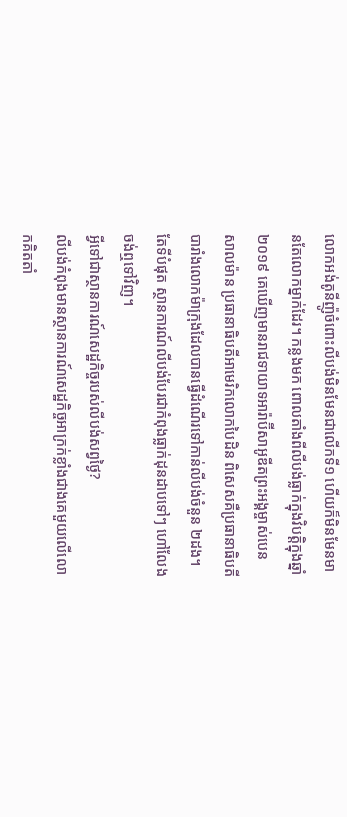លោកអង់តូនីញ៉ូចំពោះលីបង់មិនមែនជាលើកទី១ ហើយក៏មិនមែនមានតែលោកម្នាក់ដែរ។ កន្លងមក ពោលតាំងពីលីបង់ធ្លាក់ក្នុងវិបត្តិក្នុងឆ្នាំ ២០១៩ គេឃើញមានរាជទាយាទអារ៉ាប៊ីសាអូឌីតព្រះអង្គម្ចាស់បេន សាលម៉ាន ប្រធានាធិបតីអាមេរិកលោកបៃដិន ពិសេសគឺប្រធានាធិបតីបារាំងលោកម៉ាក្រុងដែលបានធ្វើដំណើរទៅកាន់លីបង់ចំនួន ២ដង។ តែទីបំផុត ស្ថានការណ៍លីបង់បែរជាកំពុងធ្លាក់ដុនដាបទៅៗ ហៅលែងចង់ឮទៅវិញ។
អ្វីទៅជាស្ថានការណ៍សេដ្ឋកិច្ចរបស់លីបង់សព្វថ្ងៃ?
លីបង់កំពុងមានស្ថានការណ៍សេដ្ឋកិច្ចអាក្រក់ខ្លាំងជាងគេមួយលើលោកគិតតាំ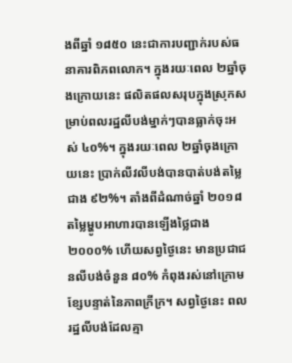ងពីឆ្នាំ ១៨៥០ នេះជាការបញ្ជាក់របស់ធនាគារពិភពលោក។ ក្នុងរយៈពេល ២ឆ្នាំចុងក្រោយនេះ ផលិតផលសរុបក្នុងស្រុកសម្រាប់ពលរដ្ឋលីបង់ម្នាក់ៗបានធ្លាក់ចុះអស់ ៤០%។ ក្នុងរយៈពេល ២ឆ្នាំចុងក្រោយនេះ ប្រាក់លីវលីបង់បានបាត់បង់តម្លៃជាង ៩២%។ តាំងពីដំណាច់ឆ្នាំ ២០១៨ តម្លៃម្ហូបអាហារបានឡើងថ្លៃជាង ២០០០% ហើយសព្វថ្ងៃនេះ មានប្រជាជនលីបង់ចំនួន ៨០% កំពុងរស់នៅក្រោមខ្សែបន្ទាត់នៃភាពក្រីក្រ។ សព្វថ្ងៃនេះ ពលរដ្ឋលីបង់ដែលគ្មា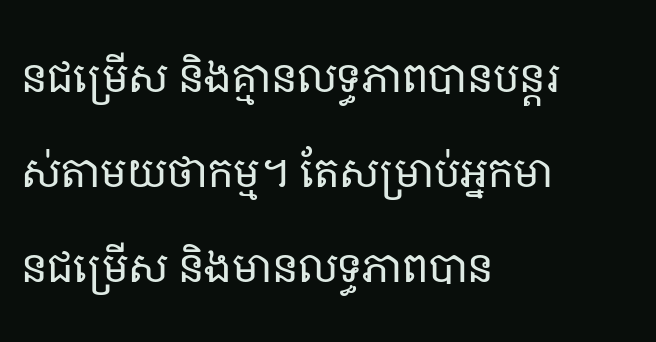នជម្រើស និងគ្មានលទ្ធភាពបានបន្តរស់តាមយថាកម្ម។ តែសម្រាប់អ្នកមានជម្រើស និងមានលទ្ធភាពបាន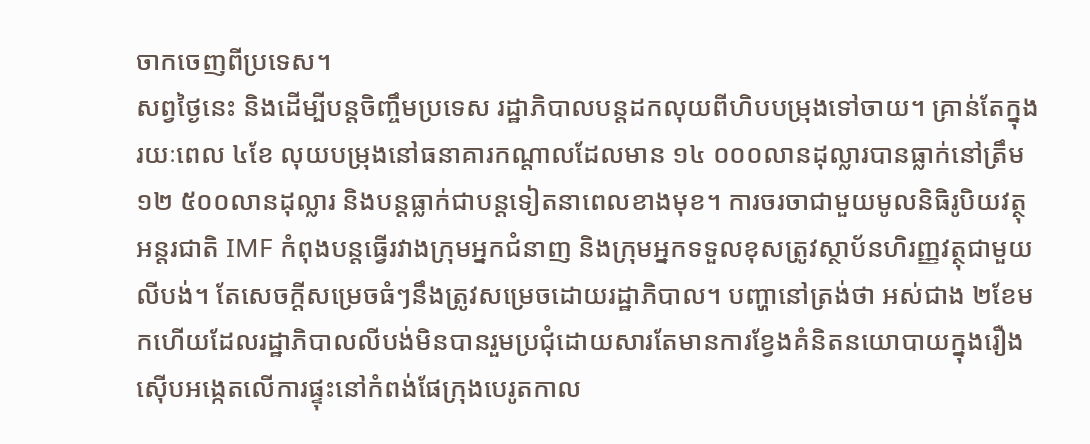ចាកចេញពីប្រទេស។
សព្វថ្ងៃនេះ និងដើម្បីបន្តចិញ្ចឹមប្រទេស រដ្ឋាភិបាលបន្តដកលុយពីហិបបម្រុងទៅចាយ។ គ្រាន់តែក្នុងរយៈពេល ៤ខែ លុយបម្រុងនៅធនាគារកណ្តាលដែលមាន ១៤ ០០០លានដុល្លារបានធ្លាក់នៅត្រឹម ១២ ៥០០លានដុល្លារ និងបន្តធ្លាក់ជាបន្តទៀតនាពេលខាងមុខ។ ការចរចាជាមួយមូលនិធិរូបិយវត្ថុអន្តរជាតិ IMF កំពុងបន្តធ្វើរវាងក្រុមអ្នកជំនាញ និងក្រុមអ្នកទទួលខុសត្រូវស្ថាប័នហិរញ្ញវត្ថុជាមួយលីបង់។ តែសេចក្តីសម្រេចធំៗនឹងត្រូវសម្រេចដោយរដ្ឋាភិបាល។ បញ្ហានៅត្រង់ថា អស់ជាង ២ខែមកហើយដែលរដ្ឋាភិបាលលីបង់មិនបានរួមប្រជុំដោយសារតែមានការខ្វែងគំនិតនយោបាយក្នុងរឿងស៊ើបអង្កេតលើការផ្ទុះនៅកំពង់ផែក្រុងបេរូតកាល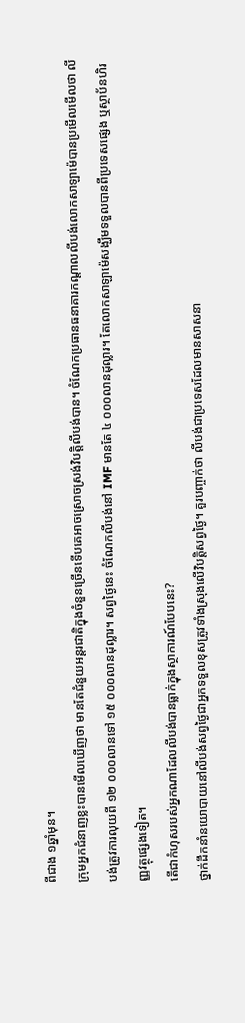ពីជាង ១ឆ្នាំមុន។
ក្រុមអ្នកជំនាញខ្លះបានមើលឃើញថា មានតែជំនួយអន្តរជាតិក្នុងចំនួនច្រើនទើបគេអាចស្រោចស្រង់វិបត្តិលីបង់បាន។ ចំណែកប្រធានធនាគារកណ្តាលលីបង់លោកសាឡាម៉េបានប្រមើលមើលថា លីបង់ត្រូវការលុយពី ១២ ០០០លានទៅ ១៥ ០០០លានដុល្លារ។ សព្វថ្ងៃនេះ ចំណែកលីបង់នៅ IMF មានតែ ៤ ០០០លានដុល្លារ។ តែលោកសាឡាម៉េសង្ឃឹមទទួលបានពីប្រទេសផ្សេង ឬស្ថាប័នហិរញ្ញវត្ថុផ្សេងទៀត។
តើជាកំហុសរបស់អ្នកណាដែលលីបង់បានធ្លាក់ក្នុងស្ថាការណ៍បែបនេះ?
ថ្នាក់ដឹកនាំនយោបាយនៅលីបង់សព្វថ្ងៃជាអ្នកទទួលខុសត្រូវទាំងស្រុងលើវិបត្តិសព្វថ្ងៃ។ គួរបញ្ចាក់ថា លីបង់ជាប្រទេសដែលមានសាសនា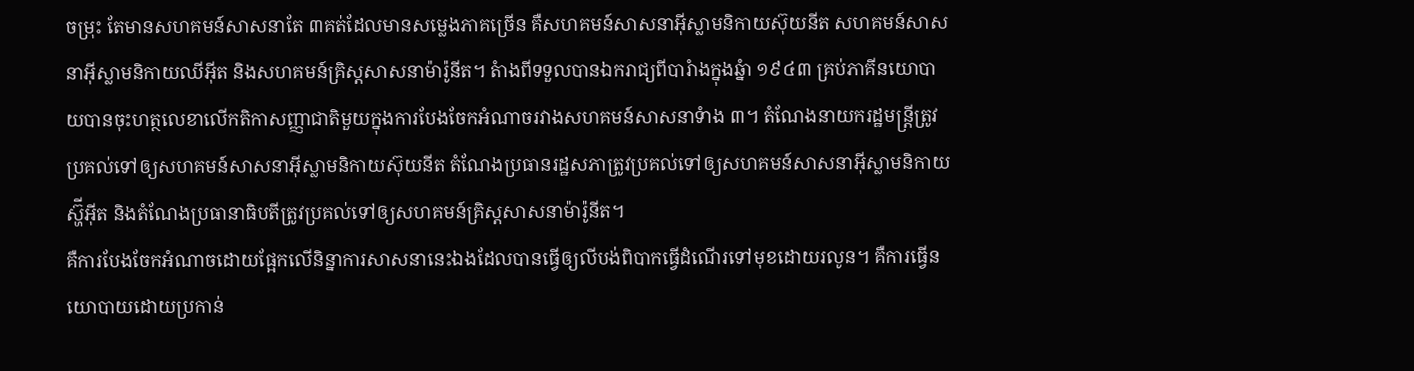ចម្រុះ តែមានសហគមន៍សាសនាតែ ៣គត់ដែលមានសម្លេងភាគច្រើន គឺសហគមន៍សាសនាអ៊ីស្លាមនិកាយស៊ុយនីត សហគមន៍សាសនាអ៊ីស្លាមនិកាយឈីអ៊ីត និងសហគមន៍គ្រិស្តសាសនាម៉ារ៉ូនីត។ តំាងពីទទួលបានឯករាជ្យពីបារំាងក្នុងឆ្នំា ១៩៤៣ គ្រប់ភាគីនយោបាយបានចុះហត្ថលេខាលើកតិកាសញ្ញាជាតិមួយក្នុងការបែងចែកអំណាចរវាងសហគមន៍សាសនាទំាង ៣។ តំណែងនាយករដ្ឋមន្រ្តីត្រូវប្រគល់ទៅឲ្យសហគមន៍សាសនាអ៊ីស្លាមនិកាយស៊ុយនីត តំណែងប្រធានរដ្ឋសភាត្រូវប្រគល់ទៅឲ្យសហគមន៍សាសនាអ៊ីស្លាមនិកាយស្ហ៊ីអ៊ីត និងតំណែងប្រធានាធិបតីត្រូវប្រគល់ទៅឲ្យសហគមន៍គ្រិស្តសាសនាម៉ារ៉ូនីត។
គឺការបែងចែកអំណាចដោយផ្អែកលើនិន្នាការសាសនានេះឯងដែលបានធ្វើឲ្យលីបង់ពិបាកធ្វើដំណើរទៅមុខដោយរលូន។ គឺការធ្វើនយោបាយដោយប្រកាន់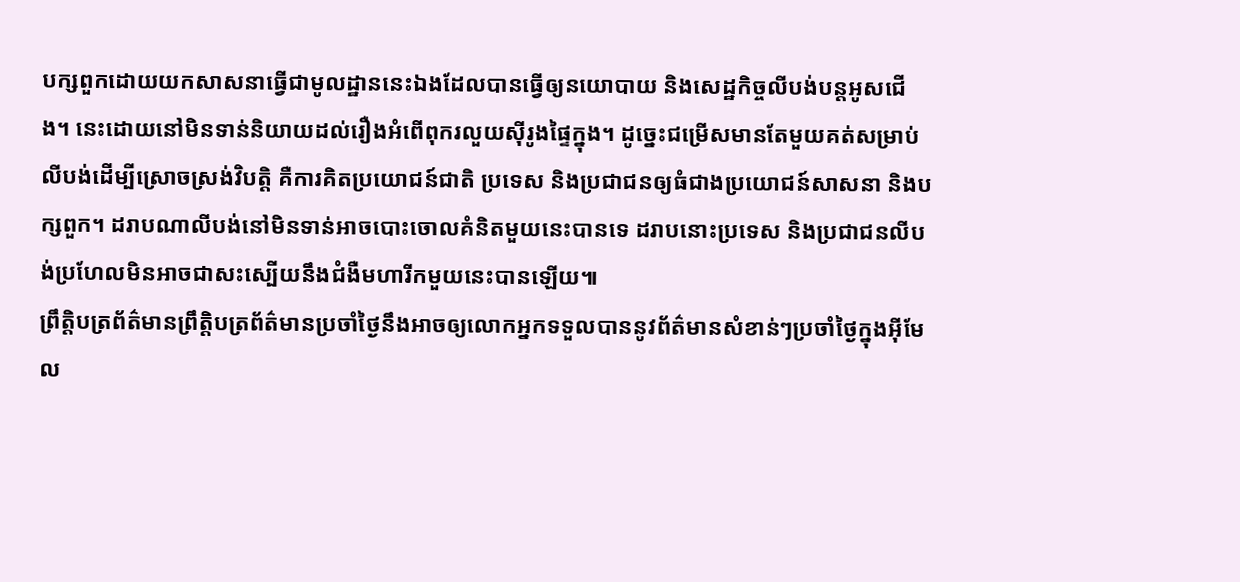បក្សពួកដោយយកសាសនាធ្វើជាមូលដ្ឋាននេះឯងដែលបានធ្វើឲ្យនយោបាយ និងសេដ្ឋកិច្ចលីបង់បន្តអូសជើង។ នេះដោយនៅមិនទាន់និយាយដល់រឿងអំពើពុករលួយស៊ីរូងផ្ទៃក្នុង។ ដូច្នេះជម្រើសមានតែមួយគត់សម្រាប់លីបង់ដើម្បីស្រោចស្រង់វិបត្តិ គឺការគិតប្រយោជន៍ជាតិ ប្រទេស និងប្រជាជនឲ្យធំជាងប្រយោជន៍សាសនា និងបក្សពួក។ ដរាបណាលីបង់នៅមិនទាន់អាចបោះចោលគំនិតមួយនេះបានទេ ដរាបនោះប្រទេស និងប្រជាជនលីបង់ប្រហែលមិនអាចជាសះស្បើយនឹងជំងឺមហារីកមួយនេះបានឡើយ៕
ព្រឹត្តិបត្រព័ត៌មានព្រឹត្តិបត្រព័ត៌មានប្រចាំថ្ងៃនឹងអាចឲ្យលោកអ្នកទទួលបាននូវព័ត៌មានសំខាន់ៗប្រចាំថ្ងៃក្នុងអ៊ីមែល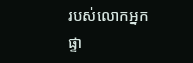របស់លោកអ្នកផ្ទា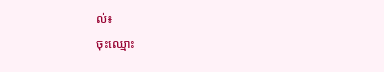ល់៖
ចុះឈ្មោះ